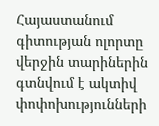Հայաստանում գիտության ոլորտը վերջին տարիներին գտնվում է ակտիվ փոփոխությունների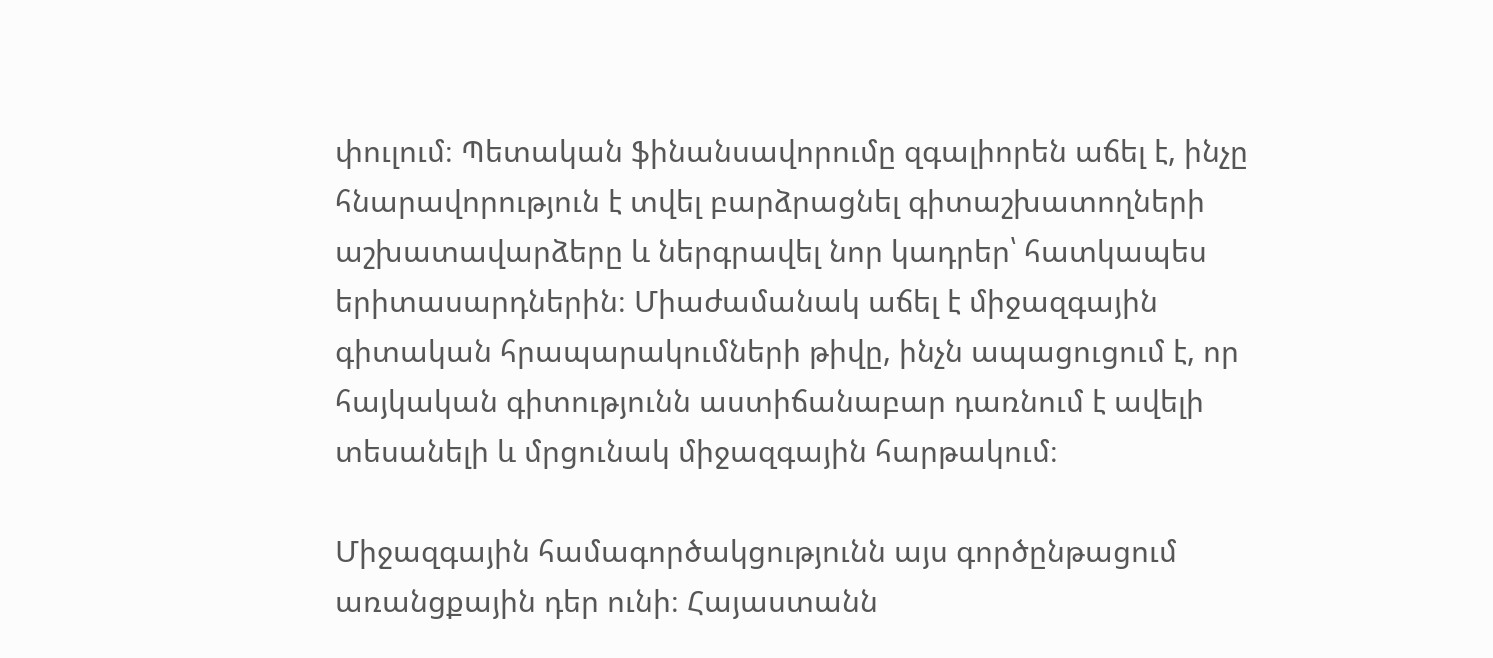փուլում։ Պետական ֆինանսավորումը զգալիորեն աճել է, ինչը հնարավորություն է տվել բարձրացնել գիտաշխատողների աշխատավարձերը և ներգրավել նոր կադրեր՝ հատկապես երիտասարդներին։ Միաժամանակ աճել է միջազգային գիտական հրապարակումների թիվը, ինչն ապացուցում է, որ հայկական գիտությունն աստիճանաբար դառնում է ավելի տեսանելի և մրցունակ միջազգային հարթակում։

Միջազգային համագործակցությունն այս գործընթացում առանցքային դեր ունի։ Հայաստանն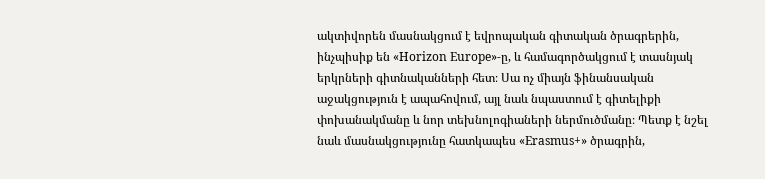ակտիվորեն մասնակցում է եվրոպական գիտական ծրագրերին, ինչպիսիք են «Horizon Europe»-ը, և համագործակցում է տասնյակ երկրների գիտնականների հետ։ Սա ոչ միայն ֆինանսական աջակցություն է ապահովում, այլ նաև նպաստում է գիտելիքի փոխանակմանը և նոր տեխնոլոգիաների ներմուծմանը։ Պետք է նշել նաև մասնակցությունը հատկապես «Erasmus+» ծրագրին,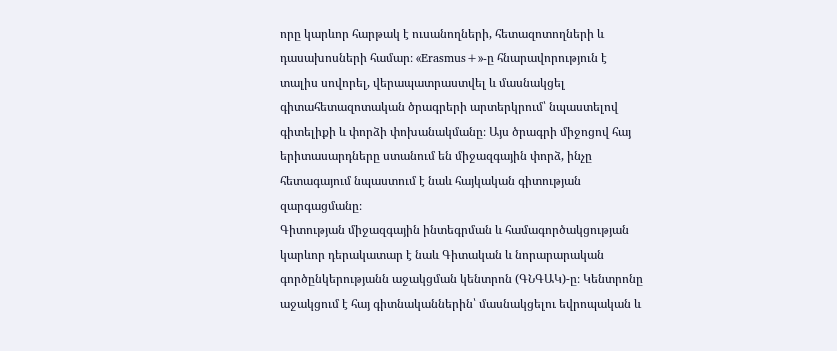որը կարևոր հարթակ է ուսանողների, հետազոտողների և դասախոսների համար։ «Erasmus+»-ը հնարավորություն է տալիս սովորել, վերապատրաստվել և մասնակցել գիտահետազոտական ծրագրերի արտերկրում՝ նպաստելով գիտելիքի և փորձի փոխանակմանը։ Այս ծրագրի միջոցով հայ երիտասարդները ստանում են միջազգային փորձ, ինչը հետագայում նպաստում է նաև հայկական գիտության զարգացմանը։
Գիտության միջազգային ինտեգրման և համագործակցության կարևոր դերակատար է նաև Գիտական և նորարարական գործընկերությանն աջակցման կենտրոն (ԳՆԳԱԿ)-ը։ Կենտրոնը աջակցում է հայ գիտնականներին՝ մասնակցելու եվրոպական և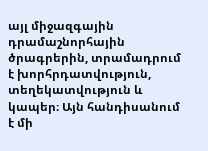այլ միջազգային դրամաշնորհային ծրագրերին, տրամադրում է խորհրդատվություն, տեղեկատվություն և կապեր։ Այն հանդիսանում է մի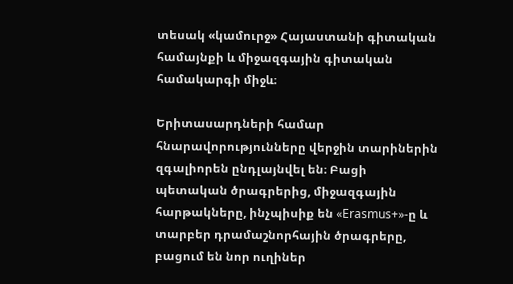տեսակ «կամուրջ» Հայաստանի գիտական համայնքի և միջազգային գիտական համակարգի միջև։

Երիտասարդների համար հնարավորությունները վերջին տարիներին զգալիորեն ընդլայնվել են։ Բացի պետական ծրագրերից, միջազգային հարթակները, ինչպիսիք են «Erasmus+»-ը և տարբեր դրամաշնորհային ծրագրերը, բացում են նոր ուղիներ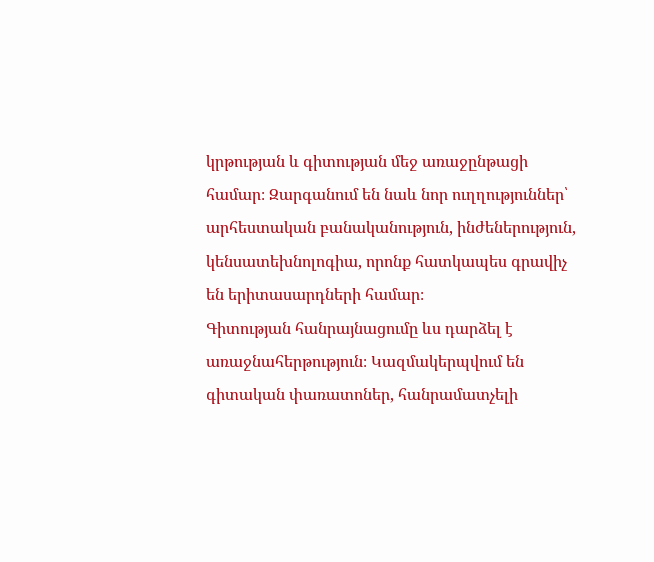կրթության և գիտության մեջ առաջընթացի համար։ Զարգանում են նաև նոր ուղղություններ՝ արհեստական բանականություն, ինժեներություն, կենսատեխնոլոգիա, որոնք հատկապես գրավիչ են երիտասարդների համար։
Գիտության հանրայնացումը ևս դարձել է առաջնահերթություն։ Կազմակերպվում են գիտական փառատոներ, հանրամատչելի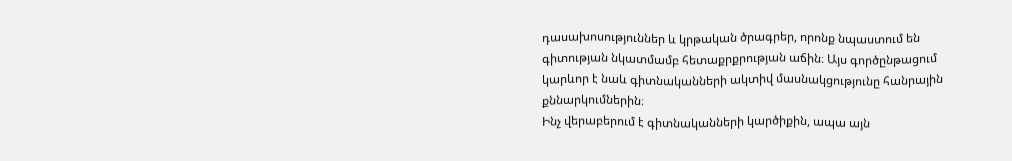դասախոսություններ և կրթական ծրագրեր, որոնք նպաստում են գիտության նկատմամբ հետաքրքրության աճին։ Այս գործընթացում կարևոր է նաև գիտնականների ակտիվ մասնակցությունը հանրային քննարկումներին։
Ինչ վերաբերում է գիտնականների կարծիքին, ապա այն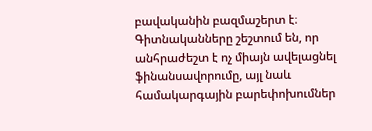բավականին բազմաշերտ է։ Գիտնականները շեշտում են, որ անհրաժեշտ է ոչ միայն ավելացնել ֆինանսավորումը, այլ նաև համակարգային բարեփոխումներ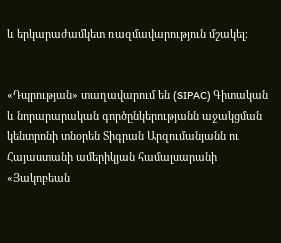և երկարաժամկետ ռազմավարություն մշակել։


«Դպրության» տաղավարում են (SIPAC) Գիտական և նորարարական գործընկերությանն աջակցման կենտրոնի տնօրեն Տիգրան Արզումանյանն ու Հայաստանի ամերիկյան համալսարանի «Յակոբեան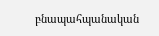բնապահպանական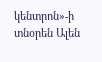կենտրոն»-ի տնօրեն Ալեն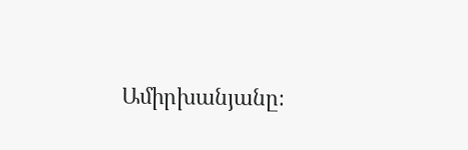Ամիրխանյանը։